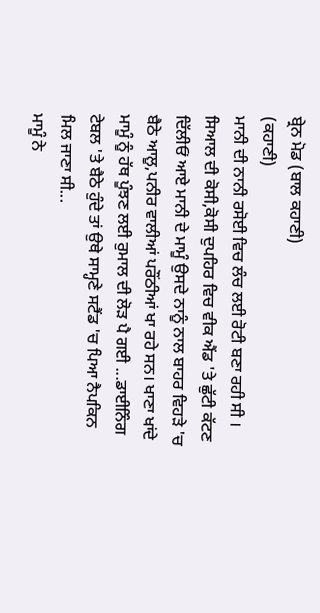ਬ੍ਰੇਨ ਮੋਡ (ਬਾਲ ਕਹਾਣੀ)
(ਕਹਾਣੀ)
ਮਾਨੀ ਦੀ ਨਾਨੀ ਰਸੋਈ ਵਿਚ ਲੰਚ ਲਈ ਰੋਟੀ ਬਣਾ ਰਹੀ ਸੀ । ਸਿਆਲ ਦੀ ਕੋਸੀ,ਕੋਸੀ ਦੁਪਹਿਰ ਵਿਚ ਵੀਕ ਐਂਡ 'ਤੇ ਛੁੱਟੀ ਕੱਟਣ ਦਿੱਲੀਓਂ ਆਏ ਮਾਨੀ ਦੇ ਮਾਮੂੰ ਉਸਦੇ ਨਾਨੂੰ ਨਾਲ ਬਾਹਰ ਵਿਹੜੇ 'ਚ ਬੈਠੇ ਆਲੂ,ਪਨੀਰ ਵਾਲੀਆਂ ਪਰੌਂਠੀਆਂ ਖਾ ਰਹੇ ਸਨ। ਖਾਣਾ ਖਾਂਦੇ ਮਾਮੂੰ ਨੂੰ ਹੱਥ ਪੂੰਝਣ ਲਈ ਰੁਮਾਲ ਦੀ ਲੋੜ ਪੈ ਗਈ ...ਡਾਈਨਿੰਗ ਟੇਬਲ 'ਤੇ ਬੈਠੇ ਹੁੰਦੇ ਤਾਂ ਉਥੇ ਸਾਮ੍ਹਣੇ ਸਟੈਂਡ 'ਚ ਪਿਆ ਨੈਪਕਿਨ ਮਿਲ ਜਾਣਾ ਸੀ...
ਮਾਮੂੰ ਨੇ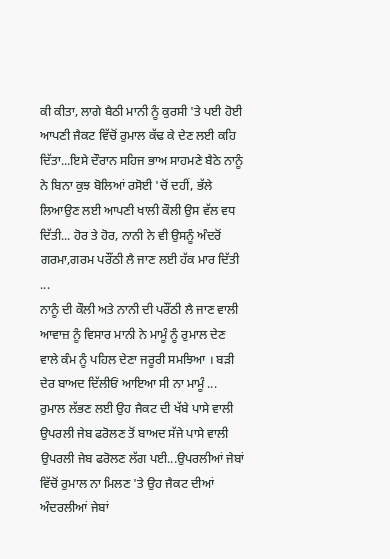ਕੀ ਕੀਤਾ, ਲਾਗੇ ਬੈਠੀ ਮਾਨੀ ਨੂੰ ਕੁਰਸੀ 'ਤੇ ਪਈ ਹੋਈ ਆਪਣੀ ਜੈਕਟ ਵਿੱਚੋਂ ਰੁਮਾਲ ਕੱਢ ਕੇ ਦੇਣ ਲਈ ਕਹਿ ਦਿੱਤਾ...ਇਸੇ ਦੌਰਾਨ ਸਹਿਜ ਭਾਅ ਸਾਹਮਣੇ ਬੈਠੇ ਨਾਨੂੰ ਨੇ ਬਿਨਾ ਕੁਝ ਬੋਲਿਆਂ ਰਸੋਈ 'ਚੋਂ ਦਹੀਂ, ਭੱਲੇ ਲਿਆਉਣ ਲਈ ਆਪਣੀ ਖਾਲੀ ਕੌਲੀ ਉਸ ਵੱਲ ਵਧ ਦਿੱਤੀ... ਹੋਰ ਤੇ ਹੋਰ, ਨਾਨੀ ਨੇ ਵੀ ਉਸਨੂੰ ਅੰਦਰੋਂ ਗਰਮਾ,ਗਰਮ ਪਰੌਂਠੀ ਲੈ ਜਾਣ ਲਈ ਹੱਕ ਮਾਰ ਦਿੱਤੀ ...
ਨਾਨੂੰ ਦੀ ਕੌਲੀ ਅਤੇ ਨਾਨੀ ਦੀ ਪਰੌਂਠੀ ਲੈ ਜਾਣ ਵਾਲੀ ਆਵਾਜ਼ ਨੂੰ ਵਿਸਾਰ ਮਾਨੀ ਨੇ ਮਾਮੂੰ ਨੂੰ ਰੁਮਾਲ ਦੇਣ ਵਾਲੇ ਕੰਮ ਨੂੰ ਪਹਿਲ ਦੇਣਾ ਜਰੂਰੀ ਸਮਝਿਆ । ਬੜੀ ਦੇਰ ਬਾਅਦ ਦਿੱਲੀਓਂ ਆਇਆ ਸੀ ਨਾ ਮਾਮੂੰ ... ਰੁਮਾਲ ਲੱਭਣ ਲਈ ਉਹ ਜੈਕਟ ਦੀ ਖੱਬੇ ਪਾਸੇ ਵਾਲੀ ਉਪਰਲੀ ਜੇਬ ਫਰੋਲਣ ਤੋਂ ਬਾਅਦ ਸੱਜੇ ਪਾਸੇ ਵਾਲੀ ਉਪਰਲੀ ਜੇਬ ਫਰੋਲਣ ਲੱਗ ਪਈ...ਉਪਰਲੀਆਂ ਜੇਬਾਂ ਵਿੱਚੋਂ ਰੁਮਾਲ ਨਾ ਮਿਲਣ 'ਤੇ ਉਹ ਜੈਕਟ ਦੀਆਂ ਅੰਦਰਲੀਆਂ ਜੇਬਾਂ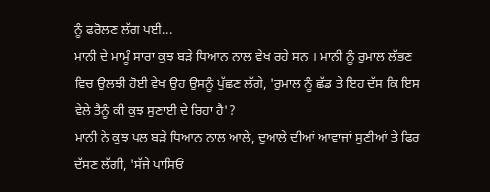ਨੂੰ ਫਰੋਲਣ ਲੱਗ ਪਈ...
ਮਾਨੀ ਦੇ ਮਾਮੂੰ ਸਾਰਾ ਕੁਝ ਬੜੇ ਧਿਆਨ ਨਾਲ ਵੇਖ ਰਹੇ ਸਨ । ਮਾਨੀ ਨੂੰ ਰੁਮਾਲ ਲੱਭਣ ਵਿਚ ਉਲਝੀ ਹੋਈ ਵੇਖ ਉਹ ਉਸਨੂੰ ਪੁੱਛਣ ਲੱਗੇ, 'ਰੁਮਾਲ ਨੂੰ ਛੱਡ ਤੇ ਇਹ ਦੱਸ ਕਿ ਇਸ ਵੇਲੇ ਤੈਨੂੰ ਕੀ ਕੁਝ ਸੁਣਾਈ ਦੇ ਰਿਹਾ ਹੈ'?
ਮਾਨੀ ਨੇ ਕੁਝ ਪਲ ਬੜੇ ਧਿਆਨ ਨਾਲ ਆਲੇ, ਦੁਆਲੇ ਦੀਆਂ ਆਵਾਜਾਂ ਸੁਣੀਆਂ ਤੇ ਫਿਰ ਦੱਸਣ ਲੱਗੀ, 'ਸੱਜੇ ਪਾਸਿਓਂ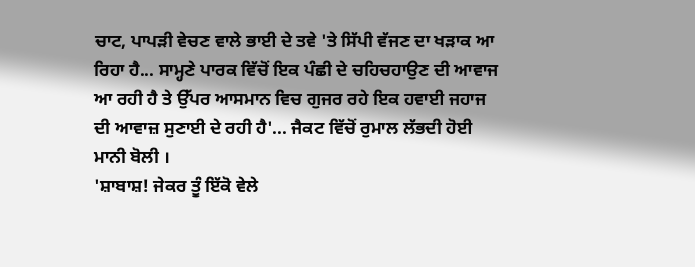ਚਾਟ, ਪਾਪੜੀ ਵੇਚਣ ਵਾਲੇ ਭਾਈ ਦੇ ਤਵੇ 'ਤੇ ਸਿੱਪੀ ਵੱਜਣ ਦਾ ਖੜਾਕ ਆ ਰਿਹਾ ਹੈ... ਸਾਮ੍ਹਣੇ ਪਾਰਕ ਵਿੱਚੋਂ ਇਕ ਪੰਛੀ ਦੇ ਚਹਿਚਹਾਉਣ ਦੀ ਆਵਾਜ ਆ ਰਹੀ ਹੈ ਤੇ ਉੱਪਰ ਆਸਮਾਨ ਵਿਚ ਗੁਜਰ ਰਹੇ ਇਕ ਹਵਾਈ ਜਹਾਜ ਦੀ ਆਵਾਜ਼ ਸੁਣਾਈ ਦੇ ਰਹੀ ਹੈ'... ਜੈਕਟ ਵਿੱਚੋਂ ਰੁਮਾਲ ਲੱਭਦੀ ਹੋਈ ਮਾਨੀ ਬੋਲੀ ।
'ਸ਼ਾਬਾਸ਼! ਜੇਕਰ ਤੂੰ ਇੱਕੋ ਵੇਲੇ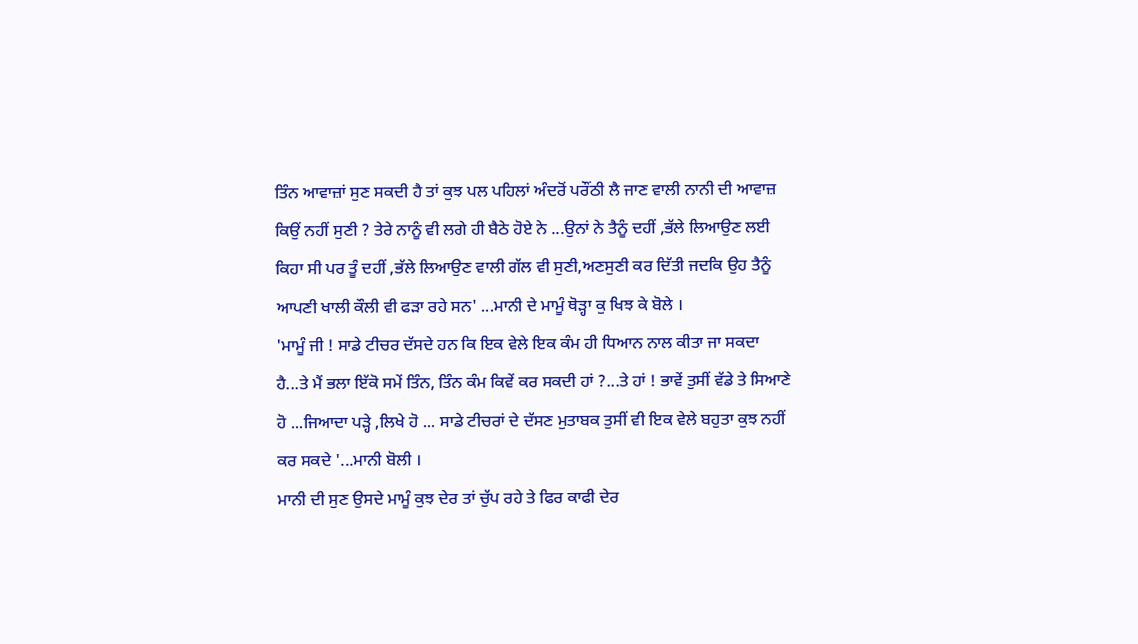ਤਿੰਨ ਆਵਾਜ਼ਾਂ ਸੁਣ ਸਕਦੀ ਹੈ ਤਾਂ ਕੁਝ ਪਲ ਪਹਿਲਾਂ ਅੰਦਰੋਂ ਪਰੌਂਠੀ ਲੈ ਜਾਣ ਵਾਲੀ ਨਾਨੀ ਦੀ ਆਵਾਜ਼ ਕਿਉਂ ਨਹੀਂ ਸੁਣੀ ? ਤੇਰੇ ਨਾਨੂੰ ਵੀ ਲਗੇ ਹੀ ਬੈਠੇ ਹੋਏ ਨੇ ...ਉਨਾਂ ਨੇ ਤੈਨੂੰ ਦਹੀਂ ,ਭੱਲੇ ਲਿਆਉਣ ਲਈ ਕਿਹਾ ਸੀ ਪਰ ਤੂੰ ਦਹੀਂ ,ਭੱਲੇ ਲਿਆਉਣ ਵਾਲੀ ਗੱਲ ਵੀ ਸੁਣੀ,ਅਣਸੁਣੀ ਕਰ ਦਿੱਤੀ ਜਦਕਿ ਉਹ ਤੈਨੂੰ ਆਪਣੀ ਖਾਲੀ ਕੌਲੀ ਵੀ ਫੜਾ ਰਹੇ ਸਨ' ...ਮਾਨੀ ਦੇ ਮਾਮੂੰ ਥੋੜ੍ਹਾ ਕੁ ਖਿਝ ਕੇ ਬੋਲੇ ।
'ਮਾਮੂੰ ਜੀ ! ਸਾਡੇ ਟੀਚਰ ਦੱਸਦੇ ਹਨ ਕਿ ਇਕ ਵੇਲੇ ਇਕ ਕੰਮ ਹੀ ਧਿਆਨ ਨਾਲ ਕੀਤਾ ਜਾ ਸਕਦਾ ਹੈ...ਤੇ ਮੈਂ ਭਲਾ ਇੱਕੋ ਸਮੇਂ ਤਿੰਨ, ਤਿੰਨ ਕੰਮ ਕਿਵੇਂ ਕਰ ਸਕਦੀ ਹਾਂ ?...ਤੇ ਹਾਂ ! ਭਾਵੇਂ ਤੁਸੀਂ ਵੱਡੇ ਤੇ ਸਿਆਣੇ ਹੋ ...ਜਿਆਦਾ ਪੜ੍ਹੇ ,ਲਿਖੇ ਹੋ ... ਸਾਡੇ ਟੀਚਰਾਂ ਦੇ ਦੱਸਣ ਮੁਤਾਬਕ ਤੁਸੀਂ ਵੀ ਇਕ ਵੇਲੇ ਬਹੁਤਾ ਕੁਝ ਨਹੀਂ ਕਰ ਸਕਦੇ '...ਮਾਨੀ ਬੋਲੀ ।
ਮਾਨੀ ਦੀ ਸੁਣ ਉਸਦੇ ਮਾਮੂੰ ਕੁਝ ਦੇਰ ਤਾਂ ਚੁੱਪ ਰਹੇ ਤੇ ਫਿਰ ਕਾਫੀ ਦੇਰ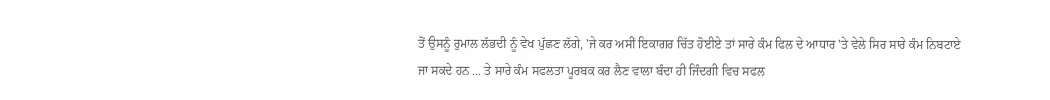ਤੋਂ ਉਸਨੂੰ ਰੁਮਾਲ ਲੱਭਦੀ ਨੂੰ ਵੇਖ ਪੁੱਛਣ ਲੱਗੇ, 'ਜੇ ਕਰ ਅਸੀਂ ਇਕਾਗਰ ਚਿੱਤ ਹੋਈਏ ਤਾਂ ਸਾਰੇ ਕੰਮ ਫਿਲ ਦੇ ਆਧਾਰ 'ਤੇ ਵੇਲੇ ਸਿਰ ਸਾਰੇ ਕੰਮ ਨਿਬਟਾਏ ਜਾ ਸਕਦੇ ਹਨ ... ਤੇ ਸਾਰੇ ਕੰਮ ਸਫਲਤਾ ਪੂਰਬਕ ਕਰ ਲੈਣ ਵਾਲਾ ਬੰਦਾ ਹੀ ਜਿੰਦਗੀ ਵਿਚ ਸਫਲ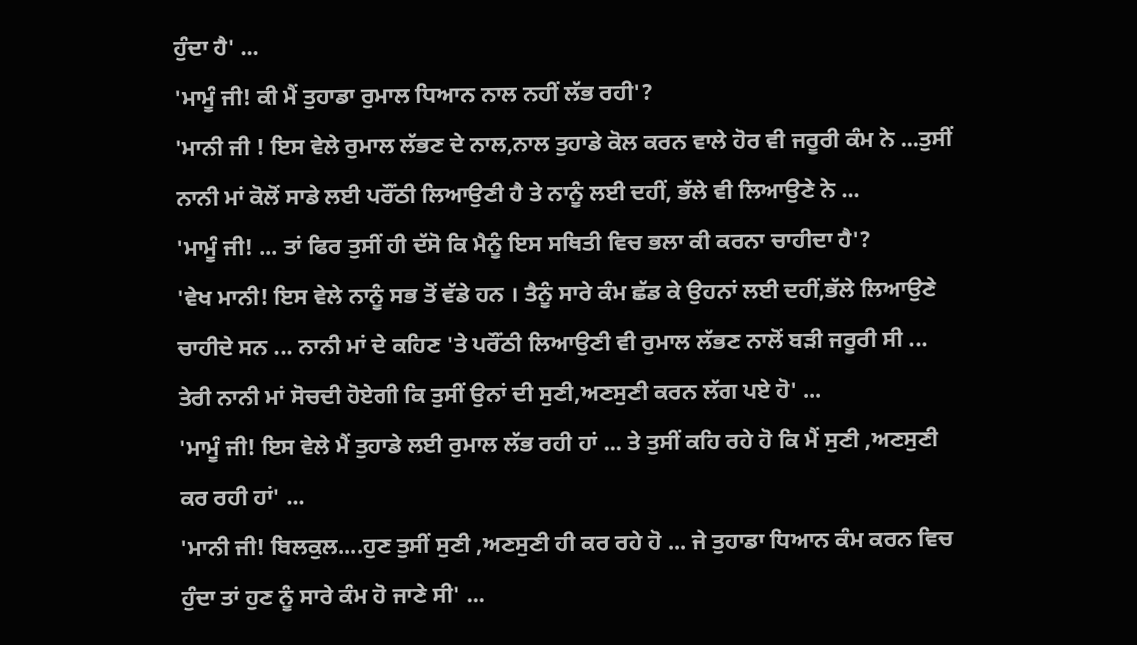ਹੁੰਦਾ ਹੈ' ...
'ਮਾਮੂੰ ਜੀ! ਕੀ ਮੈਂ ਤੁਹਾਡਾ ਰੁਮਾਲ ਧਿਆਨ ਨਾਲ ਨਹੀਂ ਲੱਭ ਰਹੀ'?
'ਮਾਨੀ ਜੀ ! ਇਸ ਵੇਲੇ ਰੁਮਾਲ ਲੱਭਣ ਦੇ ਨਾਲ,ਨਾਲ ਤੁਹਾਡੇ ਕੋਲ ਕਰਨ ਵਾਲੇ ਹੋਰ ਵੀ ਜਰੂਰੀ ਕੰਮ ਨੇ ...ਤੁਸੀਂ ਨਾਨੀ ਮਾਂ ਕੋਲੋਂ ਸਾਡੇ ਲਈ ਪਰੌਂਠੀ ਲਿਆਉਣੀ ਹੈ ਤੇ ਨਾਨੂੰ ਲਈ ਦਹੀਂ, ਭੱਲੇ ਵੀ ਲਿਆਉਣੇ ਨੇ ...
'ਮਾਮੂੰ ਜੀ! ... ਤਾਂ ਫਿਰ ਤੁਸੀਂ ਹੀ ਦੱਸੋ ਕਿ ਮੈਨੂੰ ਇਸ ਸਥਿਤੀ ਵਿਚ ਭਲਾ ਕੀ ਕਰਨਾ ਚਾਹੀਦਾ ਹੈ'?
'ਵੇਖ ਮਾਨੀ! ਇਸ ਵੇਲੇ ਨਾਨੂੰ ਸਭ ਤੋਂ ਵੱਡੇ ਹਨ । ਤੈਨੂੰ ਸਾਰੇ ਕੰਮ ਛੱਡ ਕੇ ਉਹਨਾਂ ਲਈ ਦਹੀਂ,ਭੱਲੇ ਲਿਆਉਣੇ ਚਾਹੀਦੇ ਸਨ ... ਨਾਨੀ ਮਾਂ ਦੇ ਕਹਿਣ 'ਤੇ ਪਰੌਂਠੀ ਲਿਆਉਣੀ ਵੀ ਰੁਮਾਲ ਲੱਭਣ ਨਾਲੋਂ ਬੜੀ ਜਰੂਰੀ ਸੀ ... ਤੇਰੀ ਨਾਨੀ ਮਾਂ ਸੋਚਦੀ ਹੋਏਗੀ ਕਿ ਤੁਸੀਂ ਉਨਾਂ ਦੀ ਸੁਣੀ,ਅਣਸੁਣੀ ਕਰਨ ਲੱਗ ਪਏ ਹੋ' ...
'ਮਾਮੂੰ ਜੀ! ਇਸ ਵੇਲੇ ਮੈਂ ਤੁਹਾਡੇ ਲਈ ਰੁਮਾਲ ਲੱਭ ਰਹੀ ਹਾਂ ... ਤੇ ਤੁਸੀਂ ਕਹਿ ਰਹੇ ਹੋ ਕਿ ਮੈਂ ਸੁਣੀ ,ਅਣਸੁਣੀ ਕਰ ਰਹੀ ਹਾਂ' ...
'ਮਾਨੀ ਜੀ! ਬਿਲਕੁਲ....ਹੁਣ ਤੁਸੀਂ ਸੁਣੀ ,ਅਣਸੁਣੀ ਹੀ ਕਰ ਰਹੇ ਹੋ ... ਜੇ ਤੁਹਾਡਾ ਧਿਆਨ ਕੰਮ ਕਰਨ ਵਿਚ ਹੁੰਦਾ ਤਾਂ ਹੁਣ ਨੂੰ ਸਾਰੇ ਕੰਮ ਹੋ ਜਾਣੇ ਸੀ' ...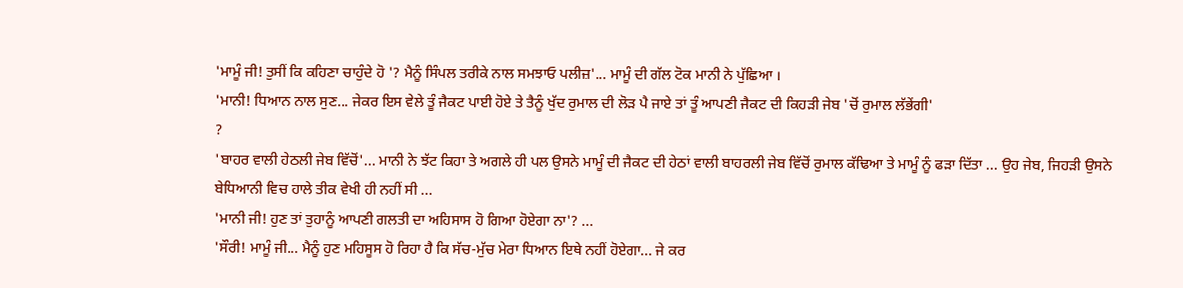'ਮਾਮੂੰ ਜੀ! ਤੁਸੀਂ ਕਿ ਕਹਿਣਾ ਚਾਹੁੰਦੇ ਹੋ '? ਮੈਨੂੰ ਸਿੰਪਲ ਤਰੀਕੇ ਨਾਲ ਸਮਝਾਓ ਪਲੀਜ਼'... ਮਾਮੂੰ ਦੀ ਗੱਲ ਟੋਕ ਮਾਨੀ ਨੇ ਪੁੱਛਿਆ ।
'ਮਾਨੀ! ਧਿਆਨ ਨਾਲ ਸੁਣ... ਜੇਕਰ ਇਸ ਵੇਲੇ ਤੂੰ ਜੈਕਟ ਪਾਈ ਹੋਏ ਤੇ ਤੈਨੂੰ ਖੁੱਦ ਰੁਮਾਲ ਦੀ ਲੋੜ ਪੈ ਜਾਏ ਤਾਂ ਤੂੰ ਆਪਣੀ ਜੈਕਟ ਦੀ ਕਿਹੜੀ ਜੇਬ 'ਚੋਂ ਰੁਮਾਲ ਲੱਭੇਂਗੀ'
?
'ਬਾਹਰ ਵਾਲੀ ਹੇਠਲੀ ਜੇਬ ਵਿੱਚੋਂ'... ਮਾਨੀ ਨੇ ਝੱਟ ਕਿਹਾ ਤੇ ਅਗਲੇ ਹੀ ਪਲ ਉਸਨੇ ਮਾਮੂੰ ਦੀ ਜੈਕਟ ਦੀ ਹੇਠਾਂ ਵਾਲੀ ਬਾਹਰਲੀ ਜੇਬ ਵਿੱਚੋਂ ਰੁਮਾਲ ਕੱਢਿਆ ਤੇ ਮਾਮੂੰ ਨੂੰ ਫੜਾ ਦਿੱਤਾ ... ਉਹ ਜੇਬ, ਜਿਹੜੀ ਉਸਨੇ ਬੇਧਿਆਨੀ ਵਿਚ ਹਾਲੇ ਤੀਕ ਵੇਖੀ ਹੀ ਨਹੀਂ ਸੀ ...
'ਮਾਨੀ ਜੀ! ਹੁਣ ਤਾਂ ਤੁਹਾਨੂੰ ਆਪਣੀ ਗਲਤੀ ਦਾ ਅਹਿਸਾਸ ਹੋ ਗਿਆ ਹੋਏਗਾ ਨਾ'? ...
'ਸੌਰੀ! ਮਾਮੂੰ ਜੀ... ਮੈਨੂੰ ਹੁਣ ਮਹਿਸੂਸ ਹੋ ਰਿਹਾ ਹੈ ਕਿ ਸੱਚ-ਮੁੱਚ ਮੇਰਾ ਧਿਆਨ ਇਥੇ ਨਹੀਂ ਹੋਏਗਾ... ਜੇ ਕਰ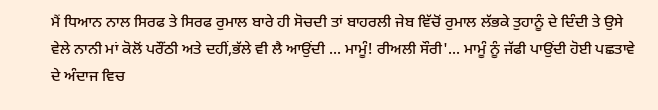ਮੈਂ ਧਿਆਨ ਨਾਲ ਸਿਰਫ ਤੇ ਸਿਰਫ ਰੁਮਾਲ ਬਾਰੇ ਹੀ ਸੋਚਦੀ ਤਾਂ ਬਾਹਰਲੀ ਜੇਬ ਵਿੱਚੋਂ ਰੁਮਾਲ ਲੱਭਕੇ ਤੁਹਾਨੂੰ ਦੇ ਦਿੰਦੀ ਤੇ ਉਸੇ ਵੇਲੇ ਨਾਨੀ ਮਾਂ ਕੋਲੋਂ ਪਰੌਂਠੀ ਅਤੇ ਦਹੀਂ,ਭੱਲੇ ਵੀ ਲੈ ਆਉਂਦੀ ... ਮਾਮੂੰ! ਰੀਅਲੀ ਸੌਰੀ'... ਮਾਮੂੰ ਨੂੰ ਜੱਫੀ ਪਾਉਂਦੀ ਹੋਈ ਪਛਤਾਵੇ ਦੇ ਅੰਦਾਜ ਵਿਚ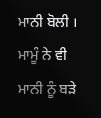ਮਾਨੀ ਬੋਲੀ ।
ਮਾਮੂੰ ਨੇ ਵੀ ਮਾਨੀ ਨੂੰ ਬੜੇ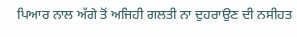ਪਿਆਰ ਨਾਲ ਅੱਗੇ ਤੋਂ ਅਜਿਹੀ ਗਲਤੀ ਨਾ ਦੁਹਰਾਉਣ ਦੀ ਨਸੀਹਤ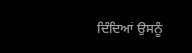ਦਿੰਦਿਆਂ ਉਸਨੂੰ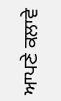ਆਪਣੇ ਕਲਾਵੇ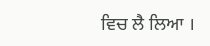ਵਿਚ ਲੈ ਲਿਆ ।